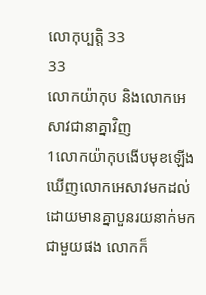លោកុប្បត្តិ 33
33
លោកយ៉ាកុប និងលោកអេសាវជានាគ្នាវិញ
1លោកយ៉ាកុបងើបមុខឡើង ឃើញលោកអេសាវមកដល់ ដោយមានគ្នាបួនរយនាក់មកជាមួយផង លោកក៏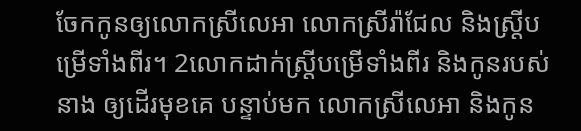ចែកកូនឲ្យលោកស្រីលេអា លោកស្រីរ៉ាជែល និងស្ត្រីបម្រើទាំងពីរ។ 2លោកដាក់ស្ត្រីបម្រើទាំងពីរ និងកូនរបស់នាង ឲ្យដើរមុខគេ បន្ទាប់មក លោកស្រីលេអា និងកូន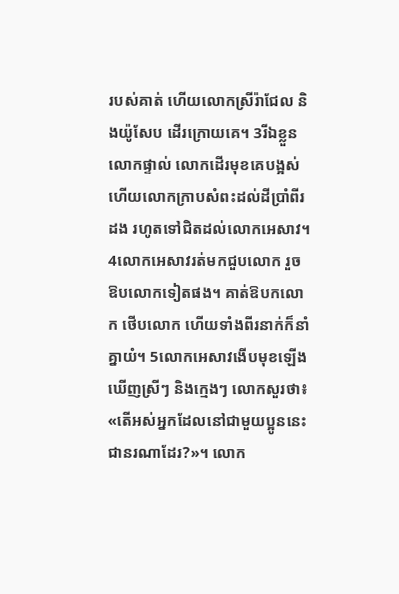របស់គាត់ ហើយលោកស្រីរ៉ាជែល និងយ៉ូសែប ដើរក្រោយគេ។ 3រីឯខ្លួនលោកផ្ទាល់ លោកដើរមុខគេបង្អស់ ហើយលោកក្រាបសំពះដល់ដីប្រាំពីរដង រហូតទៅជិតដល់លោកអេសាវ។ 4លោកអេសាវរត់មកជួបលោក រួចឱបលោកទៀតផង។ គាត់ឱបកលោក ថើបលោក ហើយទាំងពីរនាក់ក៏នាំគ្នាយំ។ 5លោកអេសាវងើបមុខឡើង ឃើញស្រីៗ និងក្មេងៗ លោកសួរថា៖ «តើអស់អ្នកដែលនៅជាមួយប្អូននេះ ជានរណាដែរ?»។ លោក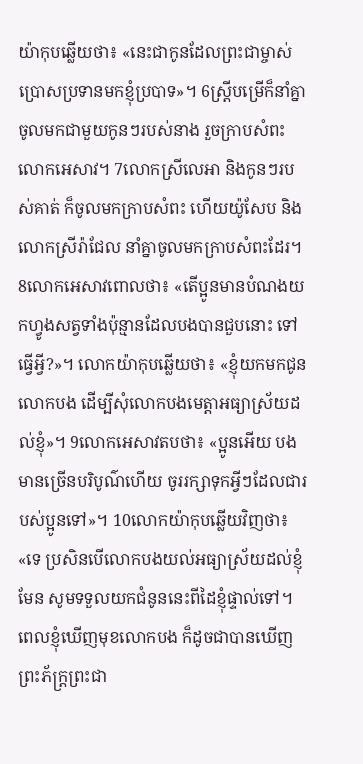យ៉ាកុបឆ្លើយថា៖ «នេះជាកូនដែលព្រះជាម្ចាស់ប្រោសប្រទានមកខ្ញុំប្របាទ»។ 6ស្ត្រីបម្រើក៏នាំគ្នាចូលមកជាមួយកូនៗរបស់នាង រួចក្រាបសំពះលោកអេសាវ។ 7លោកស្រីលេអា និងកូនៗរបស់គាត់ ក៏ចូលមកក្រាបសំពះ ហើយយ៉ូសែប និងលោកស្រីរ៉ាជែល នាំគ្នាចូលមកក្រាបសំពះដែរ។
8លោកអេសាវពោលថា៖ «តើប្អូនមានបំណងយកហ្វូងសត្វទាំងប៉ុន្មានដែលបងបានជួបនោះ ទៅធ្វើអ្វី?»។ លោកយ៉ាកុបឆ្លើយថា៖ «ខ្ញុំយកមកជូនលោកបង ដើម្បីសុំលោកបងមេត្តាអធ្យាស្រ័យដល់ខ្ញុំ»។ 9លោកអេសាវតបថា៖ «ប្អូនអើយ បងមានច្រើនបរិបូណ៌ហើយ ចូររក្សាទុកអ្វីៗដែលជារបស់ប្អូនទៅ»។ 10លោកយ៉ាកុបឆ្លើយវិញថា៖ «ទេ ប្រសិនបើលោកបងយល់អធ្យាស្រ័យដល់ខ្ញុំមែន សូមទទួលយកជំនូននេះពីដៃខ្ញុំផ្ទាល់ទៅ។ ពេលខ្ញុំឃើញមុខលោកបង ក៏ដូចជាបានឃើញព្រះភ័ក្ត្រព្រះជា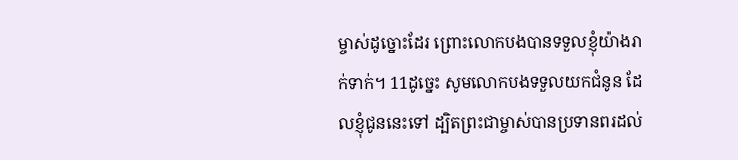ម្ចាស់ដូច្នោះដែរ ព្រោះលោកបងបានទទួលខ្ញុំយ៉ាងរាក់ទាក់។ 11ដូច្នេះ សូមលោកបងទទួលយកជំនូន ដែលខ្ញុំជូននេះទៅ ដ្បិតព្រះជាម្ចាស់បានប្រទានពរដល់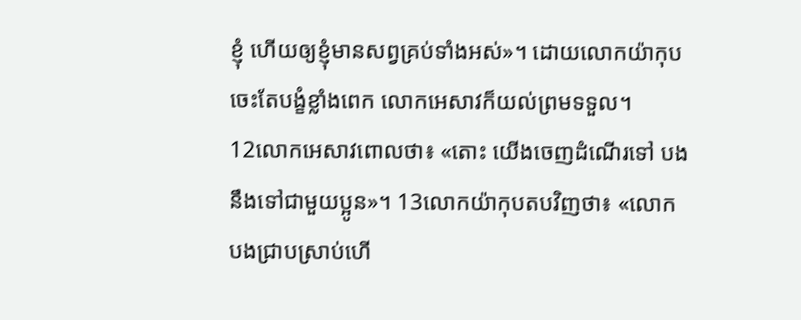ខ្ញុំ ហើយឲ្យខ្ញុំមានសព្វគ្រប់ទាំងអស់»។ ដោយលោកយ៉ាកុបចេះតែបង្ខំខ្លាំងពេក លោកអេសាវក៏យល់ព្រមទទួល។
12លោកអេសាវពោលថា៖ «តោះ យើងចេញដំណើរទៅ បងនឹងទៅជាមួយប្អូន»។ 13លោកយ៉ាកុបតបវិញថា៖ «លោកបងជ្រាបស្រាប់ហើ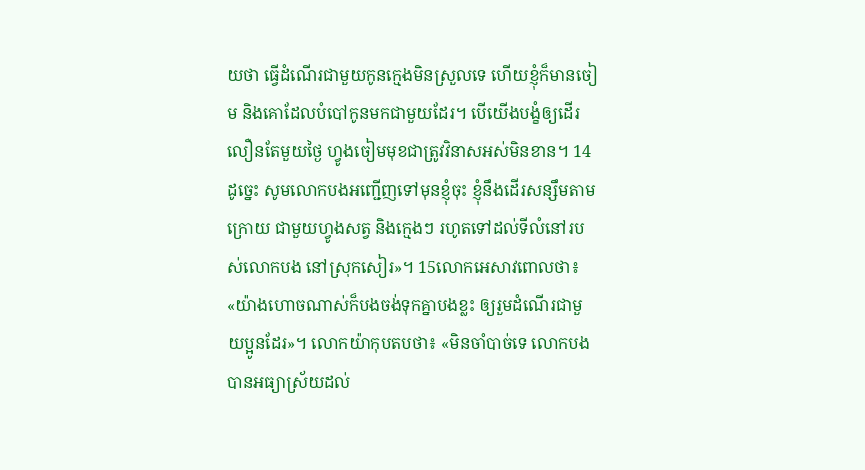យថា ធ្វើដំណើរជាមួយកូនក្មេងមិនស្រួលទេ ហើយខ្ញុំក៏មានចៀម និងគោដែលបំបៅកូនមកជាមួយដែរ។ បើយើងបង្ខំឲ្យដើរលឿនតែមួយថ្ងៃ ហ្វូងចៀមមុខជាត្រូវវិនាសអស់មិនខាន។ 14ដូច្នេះ សូមលោកបងអញ្ជើញទៅមុនខ្ញុំចុះ ខ្ញុំនឹងដើរសន្សឹមតាមក្រោយ ជាមួយហ្វូងសត្វ និងក្មេងៗ រហូតទៅដល់ទីលំនៅរបស់លោកបង នៅស្រុកសៀរ»។ 15លោកអេសាវពោលថា៖ «យ៉ាងហោចណាស់ក៏បងចង់ទុកគ្នាបងខ្លះ ឲ្យរួមដំណើរជាមួយប្អូនដែរ»។ លោកយ៉ាកុបតបថា៖ «មិនចាំបាច់ទេ លោកបងបានអធ្យាស្រ័យដល់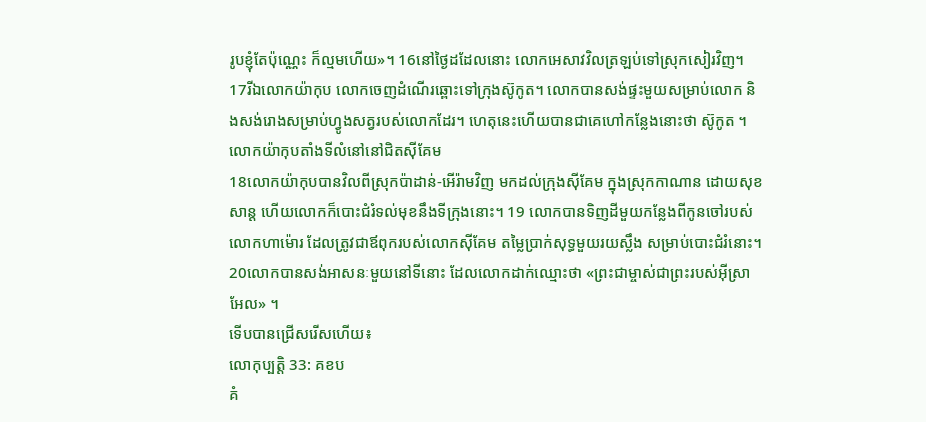រូបខ្ញុំតែប៉ុណ្ណេះ ក៏ល្មមហើយ»។ 16នៅថ្ងៃដដែលនោះ លោកអេសាវវិលត្រឡប់ទៅស្រុកសៀរវិញ។ 17រីឯលោកយ៉ាកុប លោកចេញដំណើរឆ្ពោះទៅក្រុងស៊ូកូត។ លោកបានសង់ផ្ទះមួយសម្រាប់លោក និងសង់រោងសម្រាប់ហ្វូងសត្វរបស់លោកដែរ។ ហេតុនេះហើយបានជាគេហៅកន្លែងនោះថា ស៊ូកូត ។
លោកយ៉ាកុបតាំងទីលំនៅនៅជិតស៊ីគែម
18លោកយ៉ាកុបបានវិលពីស្រុកប៉ាដាន់-អើរ៉ាមវិញ មកដល់ក្រុងស៊ីគែម ក្នុងស្រុកកាណាន ដោយសុខសាន្ត ហើយលោកក៏បោះជំរំទល់មុខនឹងទីក្រុងនោះ។ 19 លោកបានទិញដីមួយកន្លែងពីកូនចៅរបស់លោកហាម៉ោរ ដែលត្រូវជាឪពុករបស់លោកស៊ីគែម តម្លៃប្រាក់សុទ្ធមួយរយស្លឹង សម្រាប់បោះជំរំនោះ។ 20លោកបានសង់អាសនៈមួយនៅទីនោះ ដែលលោកដាក់ឈ្មោះថា «ព្រះជាម្ចាស់ជាព្រះរបស់អ៊ីស្រាអែល» ។
ទើបបានជ្រើសរើសហើយ៖
លោកុប្បត្តិ 33: គខប
គំ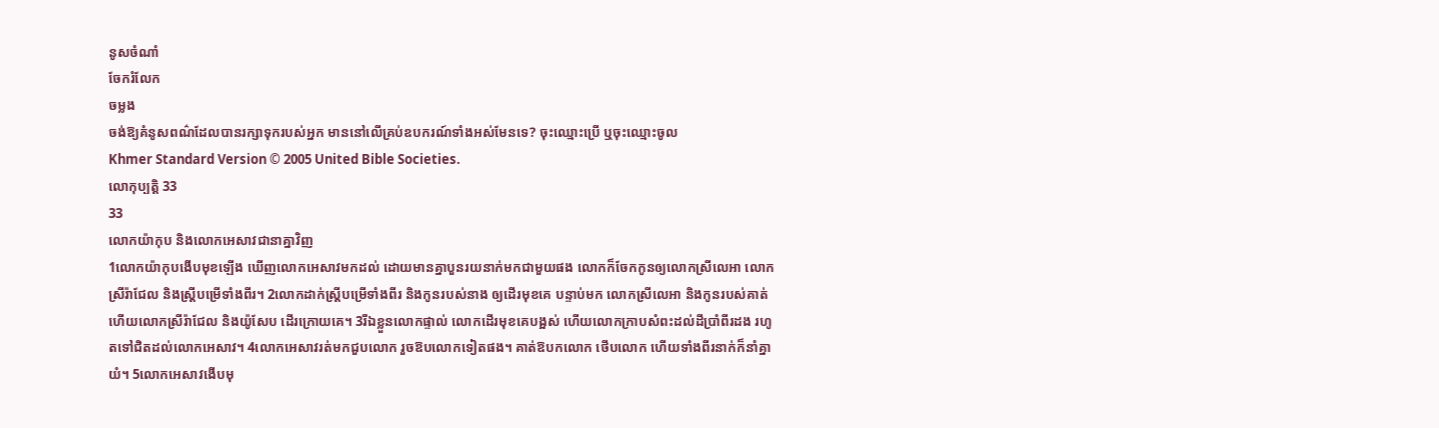នូសចំណាំ
ចែករំលែក
ចម្លង
ចង់ឱ្យគំនូសពណ៌ដែលបានរក្សាទុករបស់អ្នក មាននៅលើគ្រប់ឧបករណ៍ទាំងអស់មែនទេ? ចុះឈ្មោះប្រើ ឬចុះឈ្មោះចូល
Khmer Standard Version © 2005 United Bible Societies.
លោកុប្បត្តិ 33
33
លោកយ៉ាកុប និងលោកអេសាវជានាគ្នាវិញ
1លោកយ៉ាកុបងើបមុខឡើង ឃើញលោកអេសាវមកដល់ ដោយមានគ្នាបួនរយនាក់មកជាមួយផង លោកក៏ចែកកូនឲ្យលោកស្រីលេអា លោកស្រីរ៉ាជែល និងស្ត្រីបម្រើទាំងពីរ។ 2លោកដាក់ស្ត្រីបម្រើទាំងពីរ និងកូនរបស់នាង ឲ្យដើរមុខគេ បន្ទាប់មក លោកស្រីលេអា និងកូនរបស់គាត់ ហើយលោកស្រីរ៉ាជែល និងយ៉ូសែប ដើរក្រោយគេ។ 3រីឯខ្លួនលោកផ្ទាល់ លោកដើរមុខគេបង្អស់ ហើយលោកក្រាបសំពះដល់ដីប្រាំពីរដង រហូតទៅជិតដល់លោកអេសាវ។ 4លោកអេសាវរត់មកជួបលោក រួចឱបលោកទៀតផង។ គាត់ឱបកលោក ថើបលោក ហើយទាំងពីរនាក់ក៏នាំគ្នាយំ។ 5លោកអេសាវងើបមុ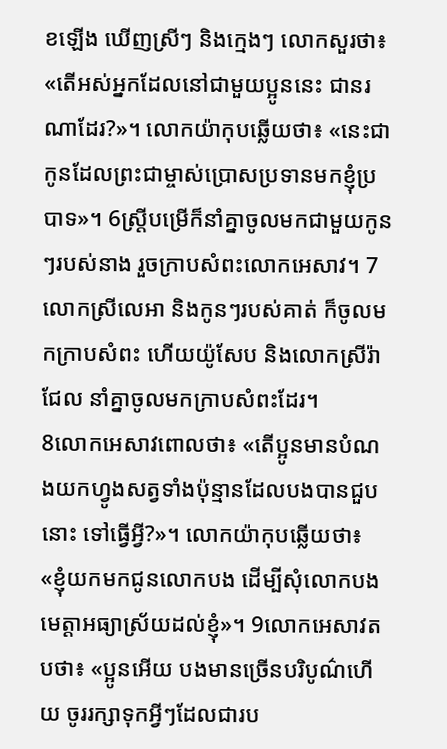ខឡើង ឃើញស្រីៗ និងក្មេងៗ លោកសួរថា៖ «តើអស់អ្នកដែលនៅជាមួយប្អូននេះ ជានរណាដែរ?»។ លោកយ៉ាកុបឆ្លើយថា៖ «នេះជាកូនដែលព្រះជាម្ចាស់ប្រោសប្រទានមកខ្ញុំប្របាទ»។ 6ស្ត្រីបម្រើក៏នាំគ្នាចូលមកជាមួយកូនៗរបស់នាង រួចក្រាបសំពះលោកអេសាវ។ 7លោកស្រីលេអា និងកូនៗរបស់គាត់ ក៏ចូលមកក្រាបសំពះ ហើយយ៉ូសែប និងលោកស្រីរ៉ាជែល នាំគ្នាចូលមកក្រាបសំពះដែរ។
8លោកអេសាវពោលថា៖ «តើប្អូនមានបំណងយកហ្វូងសត្វទាំងប៉ុន្មានដែលបងបានជួបនោះ ទៅធ្វើអ្វី?»។ លោកយ៉ាកុបឆ្លើយថា៖ «ខ្ញុំយកមកជូនលោកបង ដើម្បីសុំលោកបងមេត្តាអធ្យាស្រ័យដល់ខ្ញុំ»។ 9លោកអេសាវតបថា៖ «ប្អូនអើយ បងមានច្រើនបរិបូណ៌ហើយ ចូររក្សាទុកអ្វីៗដែលជារប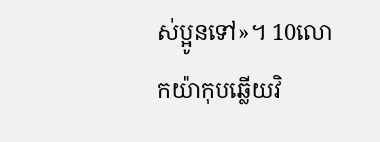ស់ប្អូនទៅ»។ 10លោកយ៉ាកុបឆ្លើយវិ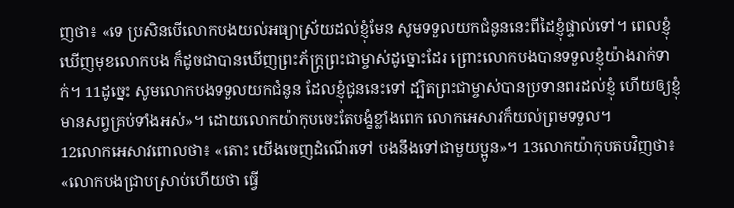ញថា៖ «ទេ ប្រសិនបើលោកបងយល់អធ្យាស្រ័យដល់ខ្ញុំមែន សូមទទួលយកជំនូននេះពីដៃខ្ញុំផ្ទាល់ទៅ។ ពេលខ្ញុំឃើញមុខលោកបង ក៏ដូចជាបានឃើញព្រះភ័ក្ត្រព្រះជាម្ចាស់ដូច្នោះដែរ ព្រោះលោកបងបានទទួលខ្ញុំយ៉ាងរាក់ទាក់។ 11ដូច្នេះ សូមលោកបងទទួលយកជំនូន ដែលខ្ញុំជូននេះទៅ ដ្បិតព្រះជាម្ចាស់បានប្រទានពរដល់ខ្ញុំ ហើយឲ្យខ្ញុំមានសព្វគ្រប់ទាំងអស់»។ ដោយលោកយ៉ាកុបចេះតែបង្ខំខ្លាំងពេក លោកអេសាវក៏យល់ព្រមទទួល។
12លោកអេសាវពោលថា៖ «តោះ យើងចេញដំណើរទៅ បងនឹងទៅជាមួយប្អូន»។ 13លោកយ៉ាកុបតបវិញថា៖ «លោកបងជ្រាបស្រាប់ហើយថា ធ្វើ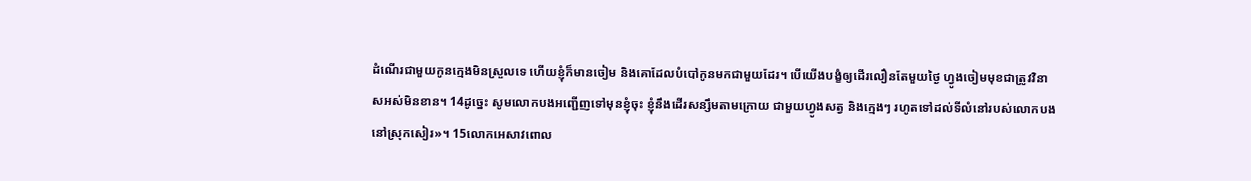ដំណើរជាមួយកូនក្មេងមិនស្រួលទេ ហើយខ្ញុំក៏មានចៀម និងគោដែលបំបៅកូនមកជាមួយដែរ។ បើយើងបង្ខំឲ្យដើរលឿនតែមួយថ្ងៃ ហ្វូងចៀមមុខជាត្រូវវិនាសអស់មិនខាន។ 14ដូច្នេះ សូមលោកបងអញ្ជើញទៅមុនខ្ញុំចុះ ខ្ញុំនឹងដើរសន្សឹមតាមក្រោយ ជាមួយហ្វូងសត្វ និងក្មេងៗ រហូតទៅដល់ទីលំនៅរបស់លោកបង នៅស្រុកសៀរ»។ 15លោកអេសាវពោល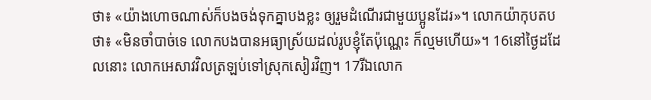ថា៖ «យ៉ាងហោចណាស់ក៏បងចង់ទុកគ្នាបងខ្លះ ឲ្យរួមដំណើរជាមួយប្អូនដែរ»។ លោកយ៉ាកុបតបថា៖ «មិនចាំបាច់ទេ លោកបងបានអធ្យាស្រ័យដល់រូបខ្ញុំតែប៉ុណ្ណេះ ក៏ល្មមហើយ»។ 16នៅថ្ងៃដដែលនោះ លោកអេសាវវិលត្រឡប់ទៅស្រុកសៀរវិញ។ 17រីឯលោក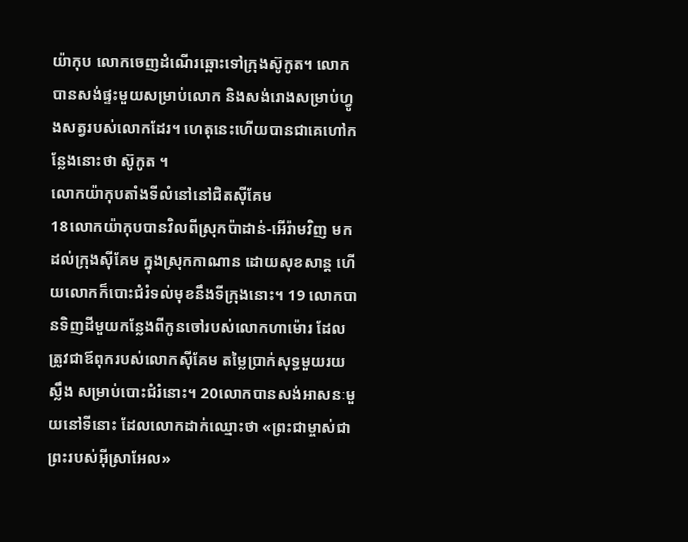យ៉ាកុប លោកចេញដំណើរឆ្ពោះទៅក្រុងស៊ូកូត។ លោកបានសង់ផ្ទះមួយសម្រាប់លោក និងសង់រោងសម្រាប់ហ្វូងសត្វរបស់លោកដែរ។ ហេតុនេះហើយបានជាគេហៅកន្លែងនោះថា ស៊ូកូត ។
លោកយ៉ាកុបតាំងទីលំនៅនៅជិតស៊ីគែម
18លោកយ៉ាកុបបានវិលពីស្រុកប៉ាដាន់-អើរ៉ាមវិញ មកដល់ក្រុងស៊ីគែម ក្នុងស្រុកកាណាន ដោយសុខសាន្ត ហើយលោកក៏បោះជំរំទល់មុខនឹងទីក្រុងនោះ។ 19 លោកបានទិញដីមួយកន្លែងពីកូនចៅរបស់លោកហាម៉ោរ ដែលត្រូវជាឪពុករបស់លោកស៊ីគែម តម្លៃប្រាក់សុទ្ធមួយរយស្លឹង សម្រាប់បោះជំរំនោះ។ 20លោកបានសង់អាសនៈមួយនៅទីនោះ ដែលលោកដាក់ឈ្មោះថា «ព្រះជាម្ចាស់ជាព្រះរបស់អ៊ីស្រាអែល»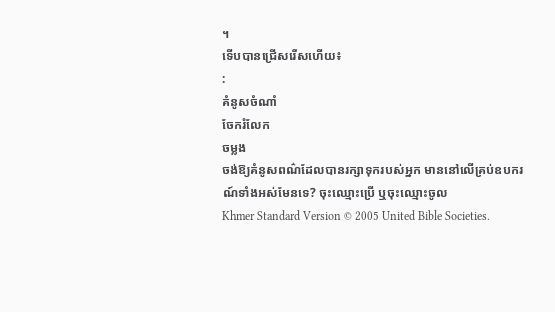។
ទើបបានជ្រើសរើសហើយ៖
:
គំនូសចំណាំ
ចែករំលែក
ចម្លង
ចង់ឱ្យគំនូសពណ៌ដែលបានរក្សាទុករបស់អ្នក មាននៅលើគ្រប់ឧបករណ៍ទាំងអស់មែនទេ? ចុះឈ្មោះប្រើ ឬចុះឈ្មោះចូល
Khmer Standard Version © 2005 United Bible Societies.